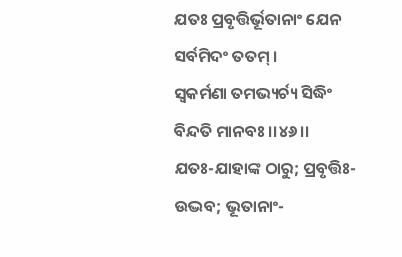ଯତଃ ପ୍ରବୃତ୍ତିର୍ଭୂତାନାଂ ଯେନ ସର୍ବମିଦଂ ତତମ୍ ।
ସ୍ୱକର୍ମଣା ତମଭ୍ୟର୍ଚ୍ୟ ସିଦ୍ଧିଂ ବିନ୍ଦତି ମାନବଃ ।।୪୬।।
ଯତଃ-ଯାହାଙ୍କ ଠାରୁ; ପ୍ରବୃତ୍ତିଃ-ଉଦ୍ଭବ; ଭୂତାନାଂ-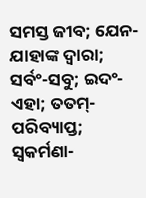ସମସ୍ତ ଜୀବ; ଯେନ-ଯାହାଙ୍କ ଦ୍ୱାରା; ସର୍ବଂ-ସବୁ; ଇଦଂ-ଏହା; ତତମ୍-ପରିବ୍ୟାପ୍ତ; ସ୍ୱକର୍ମଣା-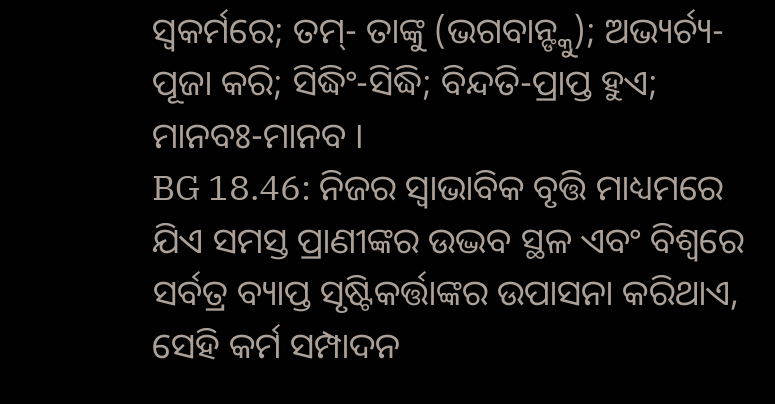ସ୍ୱକର୍ମରେ; ତମ୍- ତାଙ୍କୁ (ଭଗବାନ୍ଙ୍କୁ); ଅଭ୍ୟର୍ଚ୍ୟ-ପୂଜା କରି; ସିଦ୍ଧିଂ-ସିଦ୍ଧି; ବିନ୍ଦତି-ପ୍ରାପ୍ତ ହୁଏ; ମାନବଃ-ମାନବ ।
BG 18.46: ନିଜର ସ୍ୱାଭାବିକ ବୃତ୍ତି ମାଧ୍ୟମରେ ଯିଏ ସମସ୍ତ ପ୍ରାଣୀଙ୍କର ଉଦ୍ଭବ ସ୍ଥଳ ଏବଂ ବିଶ୍ୱରେ ସର୍ବତ୍ର ବ୍ୟାପ୍ତ ସୃଷ୍ଟିକର୍ତ୍ତାଙ୍କର ଉପାସନା କରିଥାଏ, ସେହି କର୍ମ ସମ୍ପାଦନ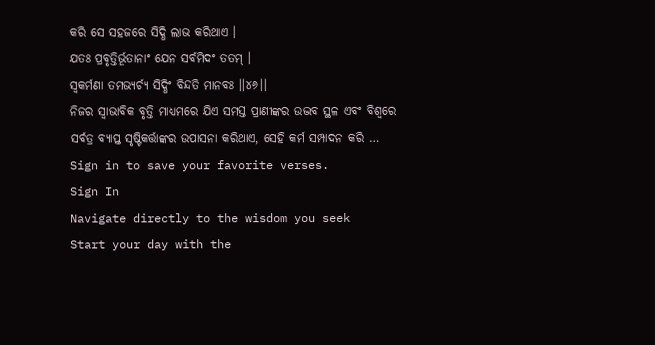କରି ସେ ସହଜରେ ସିଦ୍ଧି ଲାଭ କରିଥାଏ ।
ଯତଃ ପ୍ରବୃତ୍ତିର୍ଭୂତାନାଂ ଯେନ ସର୍ବମିଦଂ ତତମ୍ ।
ସ୍ୱକର୍ମଣା ତମଭ୍ୟର୍ଚ୍ୟ ସିଦ୍ଧିଂ ବିନ୍ଦତି ମାନବଃ ।।୪୬।।
ନିଜର ସ୍ୱାଭାବିକ ବୃତ୍ତି ମାଧ୍ୟମରେ ଯିଏ ସମସ୍ତ ପ୍ରାଣୀଙ୍କର ଉଦ୍ଭବ ସ୍ଥଳ ଏବଂ ବିଶ୍ୱରେ ସର୍ବତ୍ର ବ୍ୟାପ୍ତ ସୃଷ୍ଟିକର୍ତ୍ତାଙ୍କର ଉପାସନା କରିଥାଏ, ସେହି କର୍ମ ସମ୍ପାଦନ କରି …
Sign in to save your favorite verses.
Sign In
Navigate directly to the wisdom you seek
Start your day with the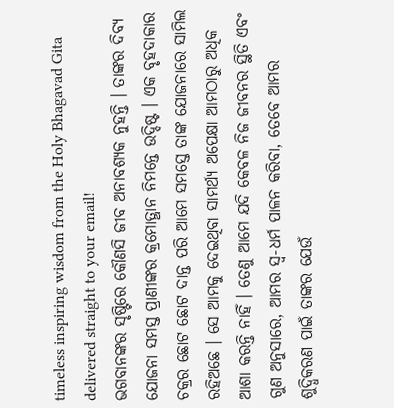timeless inspiring wisdom from the Holy Bhagavad Gita delivered straight to your email!
ଭଗବାନଙ୍କର ସୃଷ୍ଟିରେ କୌଣସି ଜୀବ ଅନାବଶ୍ୟକ ନୁହନ୍ତି । ତାଙ୍କର ଦିବ୍ୟ ଯୋଜନା ସମସ୍ତ ପ୍ରାଣୀଙ୍କର କ୍ରମୋତ୍ଥାନ ନିମନ୍ତେ ଉଦ୍ଦିଷ୍ଟ । ଏକ ବୃହଦାକାର ଚକ୍ରର ଛୋଟ ଛୋଟ ଦାନ୍ତ ପରି ଆମେ ସମସ୍ତେ ତାଙ୍କ ଯୋଜନାରେ ସାମିଲ ରହିଅଛେ । ସେ ଆମକୁ ଦେଇଥିବା ସାମର୍ଥ୍ୟ ଅପେକ୍ଷା ଆମଠାରୁ ଅଧିକ ଆଶା କରନ୍ତି ନାହିଁ । ତେଣୁ ଆମେ ଯଦି କେବଳ ନିଜ ଜୀବନର ସ୍ଥିତି ଏବଂ ଗୁଣ ଅନୁସାରେ, ଆମର ସ୍ୱ-ଧର୍ମ ପାଳନ କରିବା, ତେବେ ଆମର ଶୁଦ୍ଧିକରଣ ପାଇଁ ତାଙ୍କର ଯେଉଁ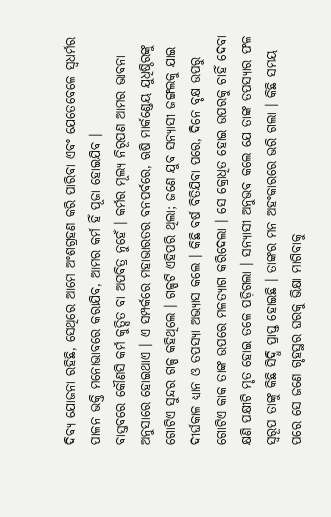ଦିବ୍ୟ ଯୋଜନା ରହିଛି, ସେଥିରେ ଆମେ ଅଂଶଗ୍ରହଣ କରି ପାରିବା ଏବଂ ଯେତେବେଳେ ସ୍ୱଧର୍ମର ପାଳନ ଭକ୍ତି ମନୋଭାବରେ କରାଯିବ, ଆମର କର୍ମ ହିଁ ପୂଜା ହୋଇଯିବ ।
ବାସ୍ତବରେ କୌଣସି କର୍ମ କୁତ୍ସିତ ବା ଅପବିତ୍ର ନୁହେଁ । କର୍ମର ମୂଲ୍ୟ ନିରୂପଣ ଆମର ଭାବନା ଅନୁସାରେ ହୋଇଥାଏ । ଏ ସମ୍ପର୍କରେ ମହାଭାରତର ବନପର୍ବରେ, ଋଷି ମାର୍କଣ୍ଡେୟ ଯୁଧିଷ୍ଠିରଙ୍କୁ ଗୋଟିଏ ସୁନ୍ଦର ଗଳ୍ପ କହିଥିଲେ । ଗଳ୍ପଟି ଏହିପରି ଥିଲା; ଜଣେ ଯୁବ ସନ୍ୟାସୀ ଜଙ୍ଗଲକୁ ଯାଇ ଦୀର୍ଘକାଳ ଧ୍ୟାନ ଓ ତପସ୍ୟା ଅଭ୍ୟାସ କଲେ । କିଛି ବର୍ଷ ବିତିଯିବା ପରେ, ଦିନେ ବୃକ୍ଷ ଉପରୁ ଗୋଟିଏ କାକ ତାଙ୍କ ଉପରେ ମଳତ୍ୟାଗ କରିଦେଲା । ସେ କ୍ରୋଧିତ ହୋଇ ଉପରକୁ ଚାହିଁ ଦେବା କ୍ଷଣି ପକ୍ଷୀଟି ମୃତ ହୋଇ ତଳେ ପଡ଼ିଗଲା । ସନ୍ୟାସୀ ଅନୁଭବ କଲେ ଯେ ତାଙ୍କ ତପସ୍ୟାର ଫଳ ସ୍ୱରୂପ ତାଙ୍କୁ କିଛି ସିଦ୍ଧି ପ୍ରାପ୍ତ ହୋଇଛି । ତାଙ୍କର ମନ ଅହଂକାରରେ ଭରି ଗଲା । କିଛି ସମୟ ପରେ ସେ ଜଣେ ଗୃହସ୍ଥର ଘରକୁ ଭିକ୍ଷା ମାଗିବାକୁ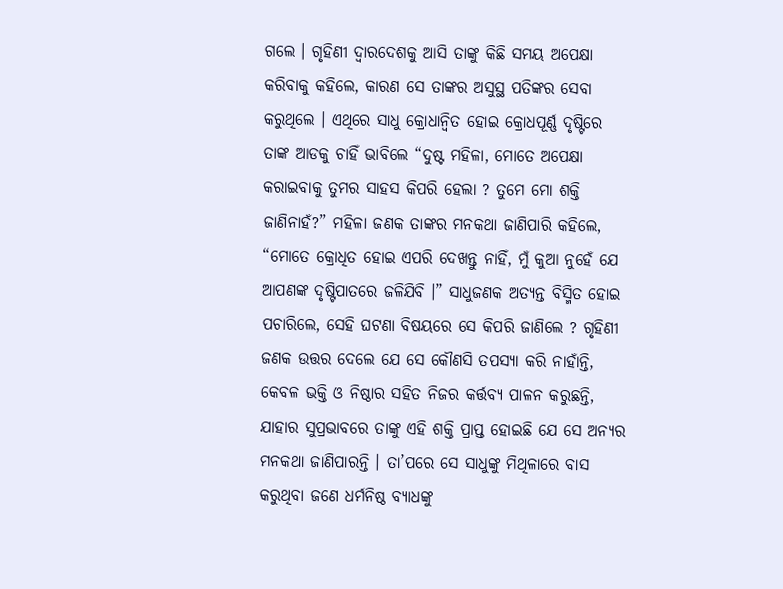ଗଲେ । ଗୃହିଣୀ ଦ୍ୱାରଦେଶକୁ ଆସି ତାଙ୍କୁ କିଛି ସମୟ ଅପେକ୍ଷା କରିବାକୁ କହିଲେ, କାରଣ ସେ ତାଙ୍କର ଅସୁସ୍ଥ ପତିଙ୍କର ସେବା କରୁଥିଲେ । ଏଥିରେ ସାଧୁ କ୍ରୋଧାନ୍ୱିତ ହୋଇ କ୍ରୋଧପୂର୍ଣ୍ଣ ଦୃଷ୍ଟିରେ ତାଙ୍କ ଆଡକୁ ଚାହିଁ ଭାବିଲେ “ଦୁଷ୍ଟ ମହିଳା, ମୋତେ ଅପେକ୍ଷା କରାଇବାକୁ ତୁମର ସାହସ କିପରି ହେଲା ? ତୁମେ ମୋ ଶକ୍ତି ଜାଣିନାହଁ?” ମହିଳା ଜଣକ ତାଙ୍କର ମନକଥା ଜାଣିପାରି କହିଲେ, “ମୋତେ କ୍ରୋଧିତ ହୋଇ ଏପରି ଦେଖନ୍ତୁ ନାହିଁ, ମୁଁ କୁଆ ନୁହେଁ ଯେ ଆପଣଙ୍କ ଦୃଷ୍ଟିପାତରେ ଜଳିଯିବି ।” ସାଧୁଜଣକ ଅତ୍ୟନ୍ତ ବିସ୍ମିତ ହୋଇ ପଚାରିଲେ, ସେହି ଘଟଣା ବିଷୟରେ ସେ କିପରି ଜାଣିଲେ ? ଗୃହିଣୀ ଜଣକ ଉତ୍ତର ଦେଲେ ଯେ ସେ କୌଣସି ତପସ୍ୟା କରି ନାହାଁନ୍ତି, କେବଳ ଭକ୍ତି ଓ ନିଷ୍ଠାର ସହିତ ନିଜର କର୍ତ୍ତବ୍ୟ ପାଳନ କରୁଛନ୍ତି, ଯାହାର ସୁପ୍ରଭାବରେ ତାଙ୍କୁ ଏହି ଶକ୍ତି ପ୍ରାପ୍ତ ହୋଇଛି ଯେ ସେ ଅନ୍ୟର ମନକଥା ଜାଣିପାରନ୍ତି । ତା’ପରେ ସେ ସାଧୁଙ୍କୁ ମିଥିଳାରେ ବାସ କରୁଥିବା ଜଣେ ଧର୍ମନିଷ୍ଠ ବ୍ୟାଧଙ୍କୁ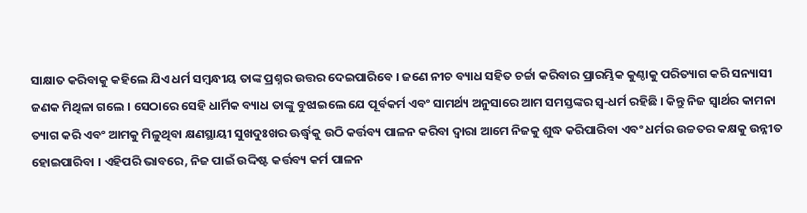ସାକ୍ଷାତ କରିବାକୁ କହିଲେ ଯିଏ ଧର୍ମ ସମ୍ବନ୍ଧୀୟ ତାଙ୍କ ପ୍ରଶ୍ନର ଉତ୍ତର ଦେଇପାରିବେ । ଜଣେ ନୀଚ ବ୍ୟାଧ ସହିତ ଚର୍ଚ୍ଚା କରିବାର ପ୍ରାରମ୍ଭିକ କୁଣ୍ଠାକୁ ପରିତ୍ୟାଗ କରି ସନ୍ୟାସୀ ଜଣକ ମିଥିଳା ଗଲେ । ସେଠାରେ ସେହି ଧାର୍ମିକ ବ୍ୟାଧ ତାଙ୍କୁ ବୁଝାଇଲେ ଯେ ପୂର୍ବକର୍ମ ଏବଂ ସାମର୍ଥ୍ୟ ଅନୁସାରେ ଆମ ସମସ୍ତଙ୍କର ସ୍ୱ-ଧର୍ମ ରହିଛି । କିନ୍ତୁ ନିଜ ସ୍ୱାର୍ଥର କାମନା ତ୍ୟାଗ କରି ଏବଂ ଆମକୁ ମିଳୁଥିବା କ୍ଷଣସ୍ଥାୟୀ ସୁଖଦୁଃଖର ଊର୍ଦ୍ଧ୍ୱକୁ ଉଠି କର୍ତ୍ତବ୍ୟ ପାଳନ କରିବା ଦ୍ୱାରା ଆମେ ନିଜକୁ ଶୁଦ୍ଧ କରିପାରିବା ଏବଂ ଧର୍ମର ଉଚ୍ଚତର କକ୍ଷକୁ ଉନ୍ନୀତ ହୋଇପାରିବା । ଏହିପରି ଭାବରେ, ନିଜ ପାଇଁ ଉଦ୍ଦିଷ୍ଟ କର୍ତ୍ତବ୍ୟ କର୍ମ ପାଳନ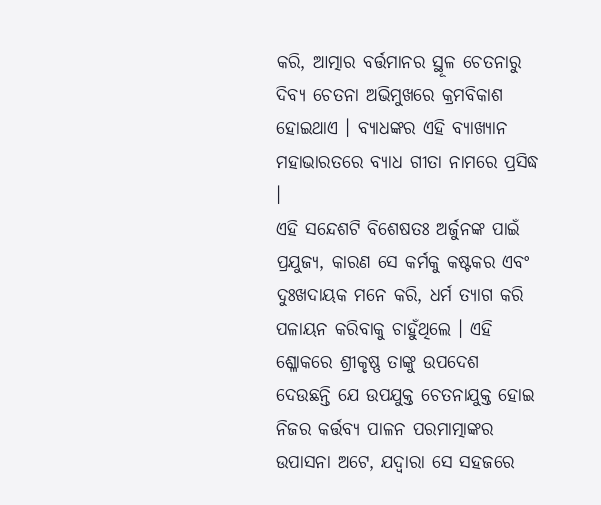କରି, ଆତ୍ମାର ବର୍ତ୍ତମାନର ସ୍ଥୂଳ ଚେତନାରୁ ଦିବ୍ୟ ଚେତନା ଅଭିମୁଖରେ କ୍ରମବିକାଶ ହୋଇଥାଏ । ବ୍ୟାଧଙ୍କର ଏହି ବ୍ୟାଖ୍ୟାନ ମହାଭାରତରେ ବ୍ୟାଧ ଗୀତା ନାମରେ ପ୍ରସିଦ୍ଧ ।
ଏହି ସନ୍ଦେଶଟି ବିଶେଷତଃ ଅର୍ଜୁନଙ୍କ ପାଇଁ ପ୍ରଯୁଜ୍ୟ, କାରଣ ସେ କର୍ମକୁ କଷ୍ଟକର ଏବଂ ଦୁଃଖଦାୟକ ମନେ କରି, ଧର୍ମ ତ୍ୟାଗ କରି ପଳାୟନ କରିବାକୁ ଚାହୁଁଥିଲେ । ଏହି ଶ୍ଳୋକରେ ଶ୍ରୀକୃଷ୍ଣ ତାଙ୍କୁ ଉପଦେଶ ଦେଉଛନ୍ତି ଯେ ଉପଯୁକ୍ତ ଚେତନାଯୁକ୍ତ ହୋଇ ନିଜର କର୍ତ୍ତବ୍ୟ ପାଳନ ପରମାତ୍ମାଙ୍କର ଉପାସନା ଅଟେ, ଯଦ୍ୱାରା ସେ ସହଜରେ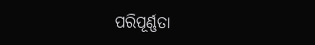ପରିପୂର୍ଣ୍ଣତା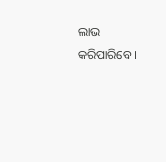ଲାଭ କରିପାରିବେ ।